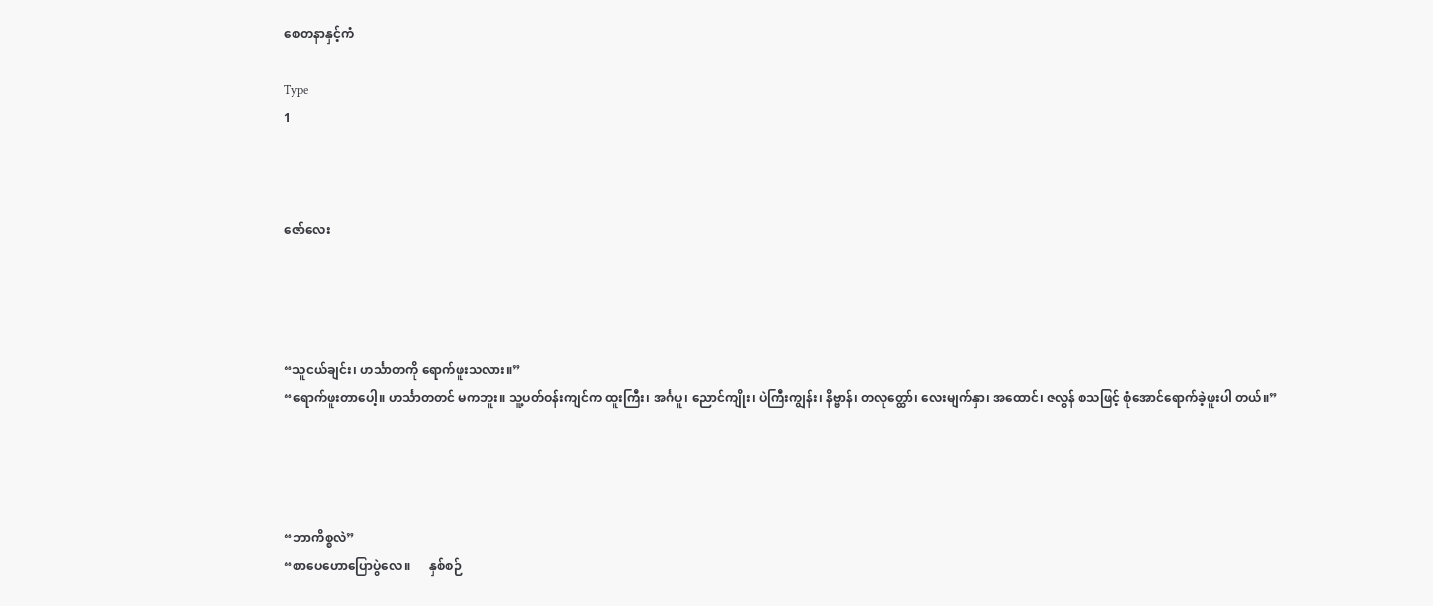စေတနာနှင့်ကံ

Type
1



ဇော်လေး




“သူငယ်ချင်း၊ ဟင်္သာတကို ရောက်ဖူးသလား။”
“ရောက်ဖူးတာပေါ့။ ဟင်္သာတတင် မကဘူး။ သူ့ပတ်ဝန်းကျင်က ထူးကြီး၊ အင်္ဂပူ၊ ညောင်ကျိုး၊ ပဲကြီးကျွန်း၊ နိဗ္ဗာန်၊ တလုတ္ထော်၊ လေးမျက်နှာ၊ အထောင်၊ ဇလွန် စသဖြင့် စုံအောင်ရောက်ခဲ့ဖူးပါ တယ်။”




“ဘာကိစ္စလဲ”
“စာပေဟောပြောပွဲလေ။      နှစ်စဉ်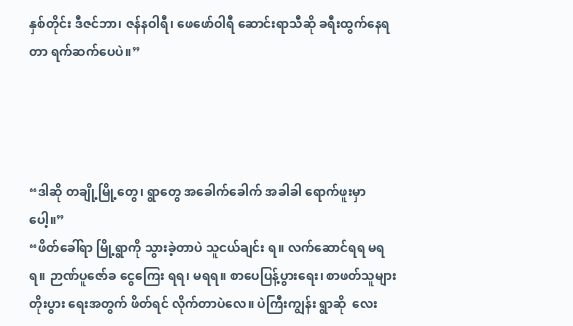နှစ်တိုင်း ဒီဇင်ဘာ၊ ဇန်နဝါရီ၊ ဖေဖော်ဝါရီ ဆောင်းရာသီဆို ခရီးထွက်နေရတာ ရက်ဆက်ပေပဲ။”




“ဒါဆို တချို့မြို့တွေ၊ ရွာတွေ အခေါက်ခေါက် အခါခါ ရောက်ဖူးမှာပေါ့။”
“ဖိတ်ခေါ်ရာ မြို့ရွာကို သွားခဲ့တာပဲ သူငယ်ချင်း ရ။ လက်ဆောင်ရရ မရရ။ ဉာဏ်ပူဇော်ခ ငွေကြေး ရရ၊ မရရ။ စာပေပြန့်ပွားရေး၊ စာဖတ်သူများ တိုးပွား ရေးအတွက် ဖိတ်ရင် လိုက်တာပဲလေ။ ပဲကြီးကျွန်း ရွာဆို  လေး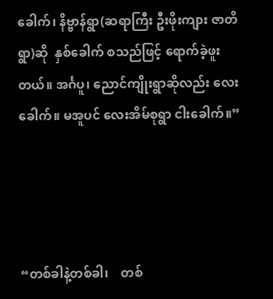ခေါက်၊ နိဗ္ဗာန်ရွာ(ဆရာကြီး ဦးဖိုးကျား ဇာတိရွာ)ဆို  နှစ်ခေါက် စသည်ဖြင့် ရောက်ခဲ့ဖူး တယ်။ အင်္ဂပူ၊ ညောင်ကျိုးရွာဆိုလည်း လေးခေါက်။ မအူပင် လေးအိမ်စုရွာ ငါးခေါက်။”




“တစ်ခါနဲ့တစ်ခါ၊    တစ်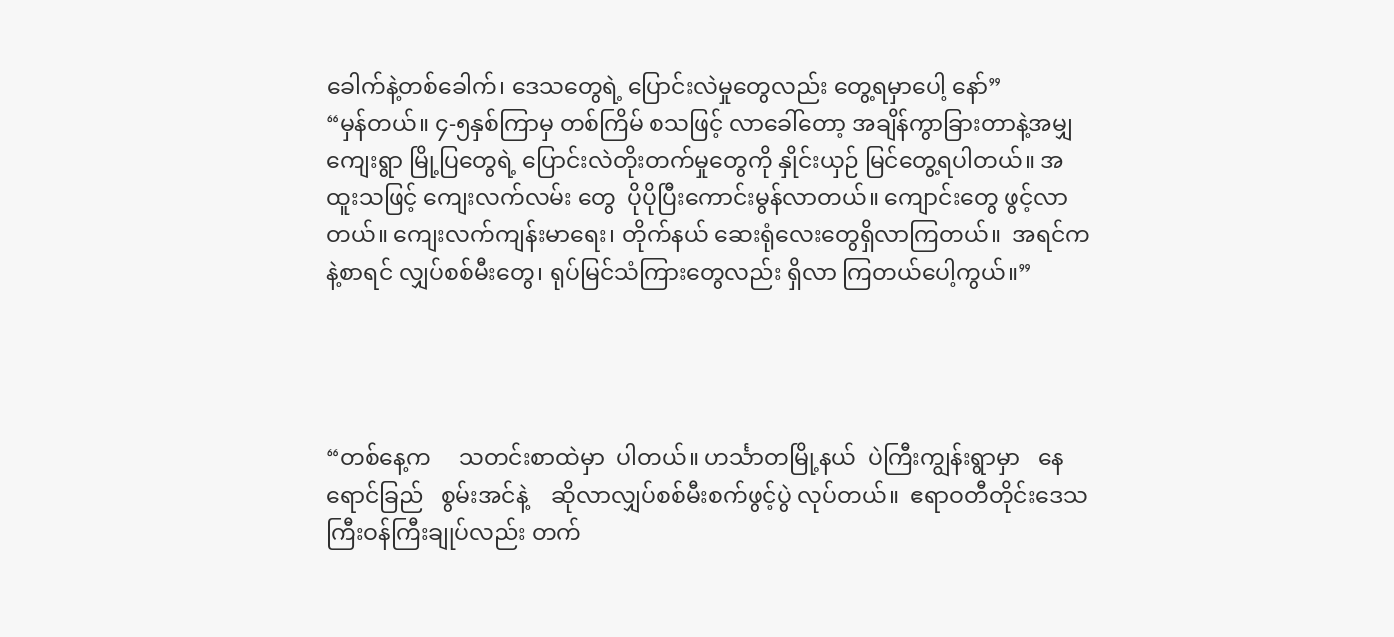ခေါက်နဲ့တစ်ခေါက်၊ ဒေသတွေရဲ့ ပြောင်းလဲမှုတွေလည်း တွေ့ရမှာပေါ့ နော်”
“မှန်တယ်။ ၄-၅နှစ်ကြာမှ တစ်ကြိမ် စသဖြင့် လာခေါ်တော့ အချိန်ကွာခြားတာနဲ့အမျှ ကျေးရွာ မြို့ပြတွေရဲ့ ပြောင်းလဲတိုးတက်မှုတွေကို နှိုင်းယှဉ် မြင်တွေ့ရပါတယ်။ အထူးသဖြင့် ကျေးလက်လမ်း တွေ  ပိုပိုပြီးကောင်းမွန်လာတယ်။ ကျောင်းတွေ ဖွင့်လာတယ်။ ကျေးလက်ကျန်းမာရေး၊ တိုက်နယ် ဆေးရုံလေးတွေရှိလာကြတယ်။  အရင်ကနဲ့စာရင် လျှပ်စစ်မီးတွေ၊ ရုပ်မြင်သံကြားတွေလည်း ရှိလာ ကြတယ်ပေါ့ကွယ်။”




“တစ်နေ့က     သတင်းစာထဲမှာ  ပါတယ်။ ဟင်္သာတမြို့နယ်  ပဲကြီးကျွန်းရွာမှာ   နေရောင်ခြည်   စွမ်းအင်နဲ့    ဆိုလာလျှပ်စစ်မီးစက်ဖွင့်ပွဲ လုပ်တယ်။  ဧရာဝတီတိုင်းဒေသကြီးဝန်ကြီးချုပ်လည်း တက်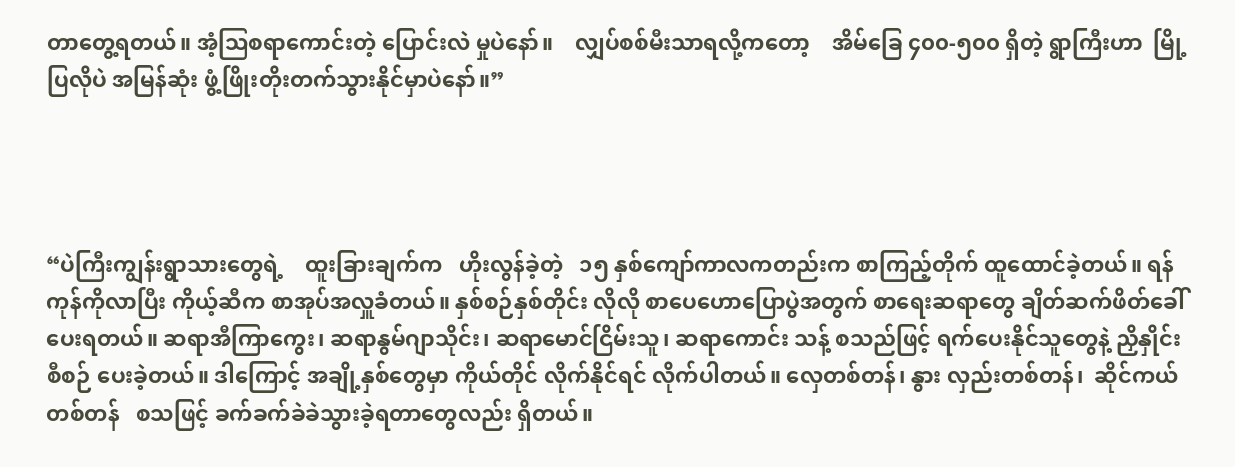တာတွေ့ရတယ်။ အံ့ဩစရာကောင်းတဲ့ ပြောင်းလဲ မှုပဲနော်။    လျှပ်စစ်မီးသာရလို့ကတော့    အိမ်ခြေ ၄၀၀-၅၀၀ ရှိတဲ့ ရွာကြီးဟာ  မြို့ပြလိုပဲ အမြန်ဆုံး ဖွံ့ဖြိုးတိုးတက်သွားနိုင်မှာပဲနော်။”




“ပဲကြီးကျွန်းရွာသားတွေရဲ့    ထူးခြားချက်က   ဟိုးလွန်ခဲ့တဲ့   ၁၅ နှစ်ကျော်ကာလကတည်းက စာကြည့်တိုက် ထူထောင်ခဲ့တယ်။ ရန်ကုန်ကိုလာပြီး ကိုယ့်ဆီက စာအုပ်အလှူခံတယ်။ နှစ်စဉ်နှစ်တိုင်း လိုလို စာပေဟောပြောပွဲအတွက် စာရေးဆရာတွေ ချိတ်ဆက်ဖိတ်ခေါ်ပေးရတယ်။ ဆရာအီကြာကွေး၊ ဆရာနွမ်ဂျာသိုင်း၊ ဆရာမောင်ငြိမ်းသူ၊ ဆရာကောင်း သန့် စသည်ဖြင့် ရက်ပေးနိုင်သူတွေနဲ့ ညှိနှိုင်းစီစဉ် ပေးခဲ့တယ်။ ဒါကြောင့် အချို့နှစ်တွေမှာ ကိုယ်တိုင် လိုက်နိုင်ရင် လိုက်ပါတယ်။ လှေတစ်တန်၊ နွား လှည်းတစ်တန်၊  ဆိုင်ကယ်တစ်တန်   စသဖြင့် ခက်ခက်ခဲခဲသွားခဲ့ရတာတွေလည်း ရှိတယ်။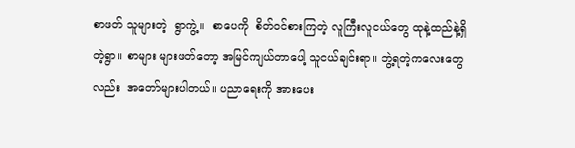စာဖတ် သူများတဲ့  ရွာကွဲ့။  စာပေကို  စိတ်ဝင်စားကြတဲ့ လူကြီးလူငယ်တွေ ထုနဲ့ထည်နဲ့ရှိတဲ့ရွာ။ စာများ များဖတ်တော့ အမြင်ကျယ်တာပေါ့ သူငယ်ချင်းရာ။ ဘွဲ့ရတဲ့ကလေးတွေလည်း  အတော်များပါတယ်။ ပညာရေးကို အားပေး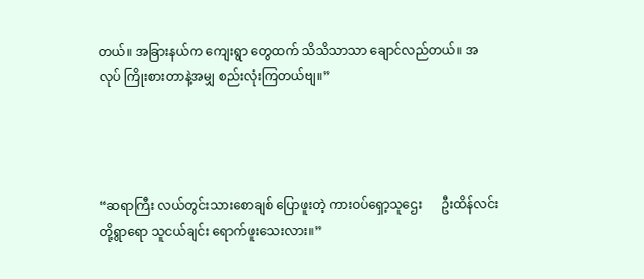တယ်။ အခြားနယ်က ကျေးရွာ တွေထက် သိသိသာသာ ချောင်လည်တယ်။ အလုပ် ကြိုးစားတာနဲ့အမျှ စည်းလုံးကြတယ်ဗျ။”




“ဆရာကြီး လယ်တွင်းသားစောချစ် ပြောဖူးတဲ့ ကားဝပ်ရှော့သူဌေး      ဦးထိန်လင်းတို့ရွာရော သူငယ်ချင်း ရောက်ဖူးသေးလား။”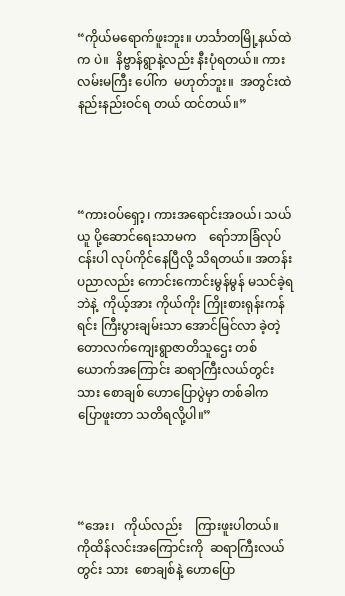“ကိုယ်မရောက်ဖူးဘူး။ ဟင်္သာတမြို့နယ်ထဲက ပဲ။  နိဗ္ဗာန်ရွာနဲ့လည်း နီးပုံရတယ်။ ကားလမ်းမကြီး ပေါ်က  မဟုတ်ဘူး။  အတွင်းထဲ  နည်းနည်းဝင်ရ တယ် ထင်တယ်။”




“ကားဝပ်ရှော့၊ ကားအရောင်းအဝယ်၊ သယ်ယူ ပို့ဆောင်ရေးသာမက    ရော်ဘာခြံလုပ်ငန်းပါ လုပ်ကိုင်နေပြီလို့ သိရတယ်။ အတန်းပညာလည်း ကောင်းကောင်းမွန်မွန် မသင်ခဲ့ရဘဲနဲ့  ကိုယ့်အား ကိုယ်ကိုး ကြိုးစားရုန်းကန်ရင်း ကြီးပွားချမ်းသာ အောင်မြင်လာ ခဲ့တဲ့  တောလက်ကျေးရွာဇာတိသူဌေး တစ်ယောက်အကြောင်း ဆရာကြီးလယ်တွင်းသား စောချစ် ဟောပြောပွဲမှာ တစ်ခါက  ပြောဖူးတာ သတိရလို့ပါ။”




“အေး၊   ကိုယ်လည်း    ကြားဖူးပါတယ်။ ကိုထိန်လင်းအကြောင်းကို  ဆရာကြီးလယ်တွင်း သား  စောချစ်နဲ့ ဟောပြော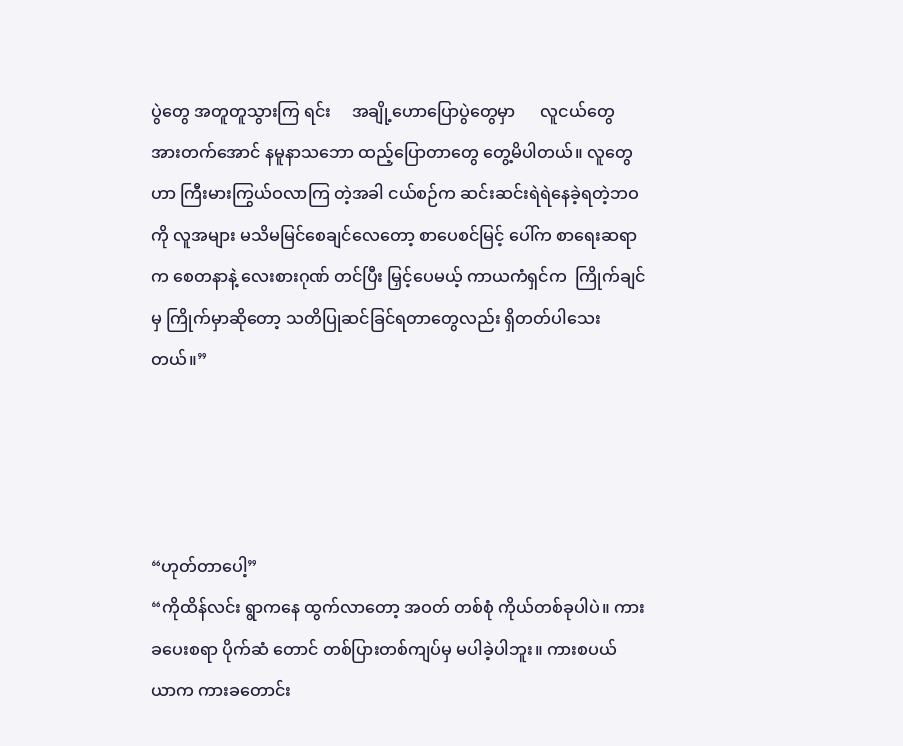ပွဲတွေ အတူတူသွားကြ ရင်း     အချို့ဟောပြောပွဲတွေမှာ      လူငယ်တွေ အားတက်အောင် နမူနာသဘော ထည့်ပြောတာတွေ တွေ့မိပါတယ်။ လူတွေဟာ ကြီးမားကြွယ်ဝလာကြ တဲ့အခါ ငယ်စဉ်က ဆင်းဆင်းရဲရဲနေခဲ့ရတဲ့ဘဝကို လူအများ မသိမမြင်စေချင်လေတော့ စာပေစင်မြင့် ပေါ်က စာရေးဆရာက စေတနာနဲ့ လေးစားဂုဏ် တင်ပြီး မြှင့်ပေမယ့် ကာယကံရှင်က  ကြိုက်ချင်မှ ကြိုက်မှာဆိုတော့ သတိပြုဆင်ခြင်ရတာတွေလည်း ရှိတတ်ပါသေးတယ်။”




“ဟုတ်တာပေါ့”
“ကိုထိန်လင်း ရွာကနေ ထွက်လာတော့ အဝတ် တစ်စုံ ကိုယ်တစ်ခုပါပဲ။ ကားခပေးစရာ ပိုက်ဆံ တောင် တစ်ပြားတစ်ကျပ်မှ မပါခဲ့ပါဘူး။ ကားစပယ် ယာက ကားခတောင်း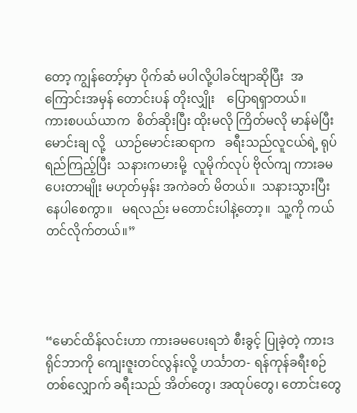တော့ ကျွန်တော့်မှာ ပိုက်ဆံ မပါလို့ပါခင်ဗျာဆိုပြီး  အကြောင်းအမှန် တောင်းပန် တိုးလျှိုး    ပြောရရှာတယ်။     ကားစပယ်ယာက  စိတ်ဆိုးပြီး ထိုးမလို ကြိတ်မလို မာန်မဲပြီး မောင်းချ လို့   ယာဉ်မောင်းဆရာက   ခရီးသည်လူငယ်ရဲ့ ရုပ်ရည်ကြည့်ပြီး  သနားကမားမို့  လူမိုက်လုပ် ဗိုလ်ကျ ကားခမပေးတာမျိုး မဟုတ်မှန်း အကဲခတ် မိတယ်။  သနားသွားပြီး  နေပါစေကွာ။   မရလည်း မတောင်းပါနဲ့တော့။  သူ့ကို ကယ်တင်လိုက်တယ်။”




“မောင်ထိန်လင်းဟာ ကားခမပေးရဘဲ စီးခွင့် ပြုခဲ့တဲ့ ကားဒရိုင်ဘာကို ကျေးဇူးတင်လွန်းလို့ ဟင်္သာတ- ရန်ကုန်ခရီးစဉ်တစ်လျှောက် ခရီးသည် အိတ်တွေ၊ အထုပ်တွေ၊ တောင်းတွေ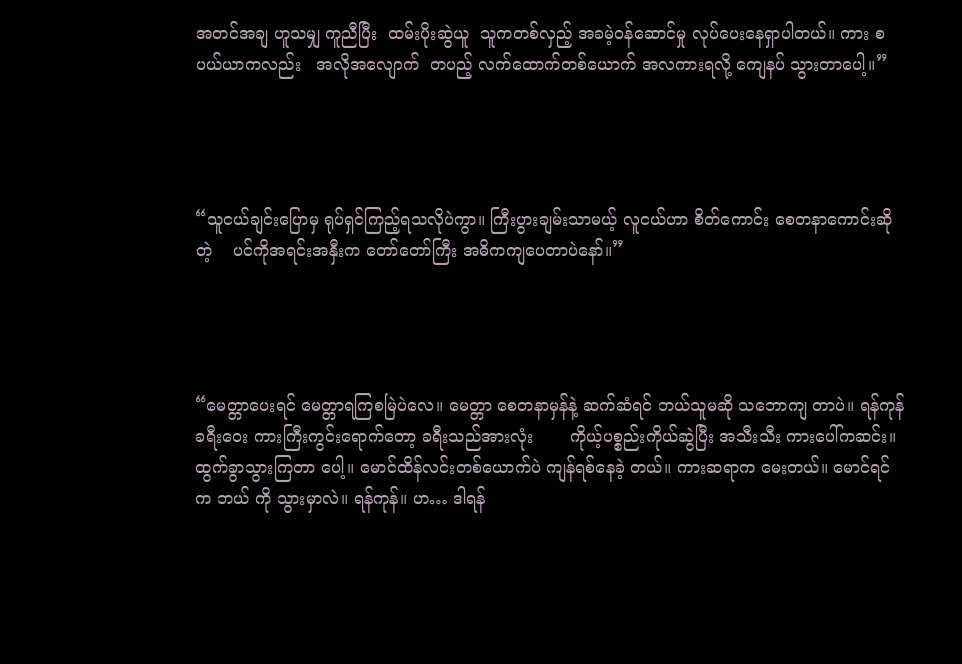အတင်အချ ဟူသမျှ ကူညီပြီး  ထမ်းပိုးဆွဲယူ  သူကတစ်လှည့် အခမဲ့ဝန်ဆောင်မှု လုပ်ပေးနေရှာပါတယ်။ ကား စပယ်ယာကလည်း   အလိုအလျောက်  တပည့် လက်ထောက်တစ်ယောက် အလကားရလို့ ကျေနပ် သွားတာပေါ့။”




“သူငယ်ချင်းပြောမှ ရုပ်ရှင်ကြည့်ရသလိုပဲကွာ။ ကြီးပွားချမ်းသာမယ့် လူငယ်ဟာ စိတ်ကောင်း စေတနာကောင်းဆိုတဲ့    ပင်ကိုအရင်းအနှီးက တော်တော်ကြီး အဓိကကျပေတာပဲနော်။”




“မေတ္တာပေးရင် မေတ္တာရကြစမြဲပဲလေ။ မေတ္တာ စေတနာမှန်နဲ့ ဆက်ဆံရင် ဘယ်သူမဆို သဘောကျ တာပဲ။ ရန်ကုန် ခရီးဝေး ကားကြီးကွင်းရောက်တော့ ခရီးသည်အားလုံး       ကိုယ့်ပစ္စည်းကိုယ်ဆွဲပြီး အသီးသီး ကားပေါ်ကဆင်း။ ထွက်ခွာသွားကြတာ ပေါ့။ မောင်ထိန်လင်းတစ်ယောက်ပဲ ကျန်ရစ်နေခဲ့ တယ်။ ကားဆရာက မေးတယ်။ မောင်ရင်က ဘယ် ကို သွားမှာလဲ။ ရန်ကုန်။ ဟ… ဒါရန်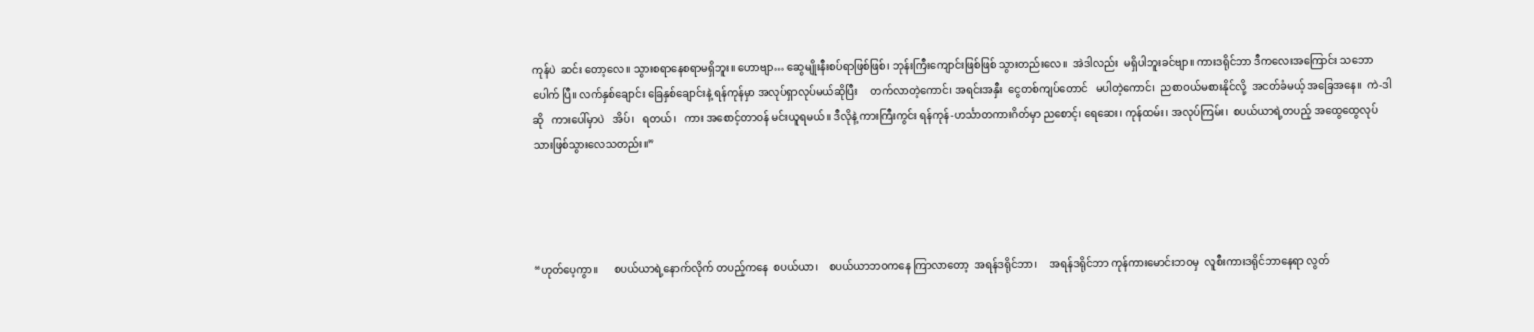ကုန်ပဲ  ဆင်း တော့လေ။ သွားစရာနေစရာမရှိဘူး။ ဟောဗျာ… ဆွေမျိုးနီးစပ်ရာဖြစ်ဖြစ်၊ ဘုန်းကြီးကျောင်းဖြစ်ဖြစ် သွားတည်းလေ။  အဲဒါလည်း  မရှိပါဘူးခင်ဗျာ။ ကားဒရိုင်ဘာ ဒီကလေးအကြောင်း သဘောပေါက် ပြီ။ လက်နှစ်ချောင်း ခြေနှစ်ချောင်းနဲ့ ရန်ကုန်မှာ အလုပ်ရှာလုပ်မယ်ဆိုပြီး     တက်လာတဲ့ကောင်၊ အရင်းအနှီး  ငွေတစ်ကျပ်တောင်   မပါတဲ့ကောင်၊  ညစာဝယ်မစားနိုင်လို့  အငတ်ခံမယ့် အခြေအနေ။  ကဲ-ဒါဆို   ကားပေါ်မှာပဲ   အိပ်၊   ရတယ်၊   ကား အစောင့်တာဝန် မင်းယူရမယ်။ ဒီလိုနဲ့ ကားကြီးကွင်း ရန်ကုန်-ဟင်္သာတကားဂိတ်မှာ ညစောင့်၊ ရေဆေး၊ ကုန်ထမ်း၊ အလုပ်ကြမ်း၊  စပယ်ယာရဲ့တပည့် အထွေထွေလုပ်သားဖြစ်သွားလေသတည်း။”




“ဟုတ်ပေ့ကွာ။      စပယ်ယာရဲ့နောက်လိုက် တပည့်ကနေ  စပယ်ယာ၊    စပယ်ယာဘဝကနေ ကြာလာတော့  အရန်ဒရိုင်ဘာ၊     အရန်ဒရိုင်ဘာ ကုန်ကားမောင်းဘဝမှ  လူစီးကားဒရိုင်ဘာနေရာ လွတ်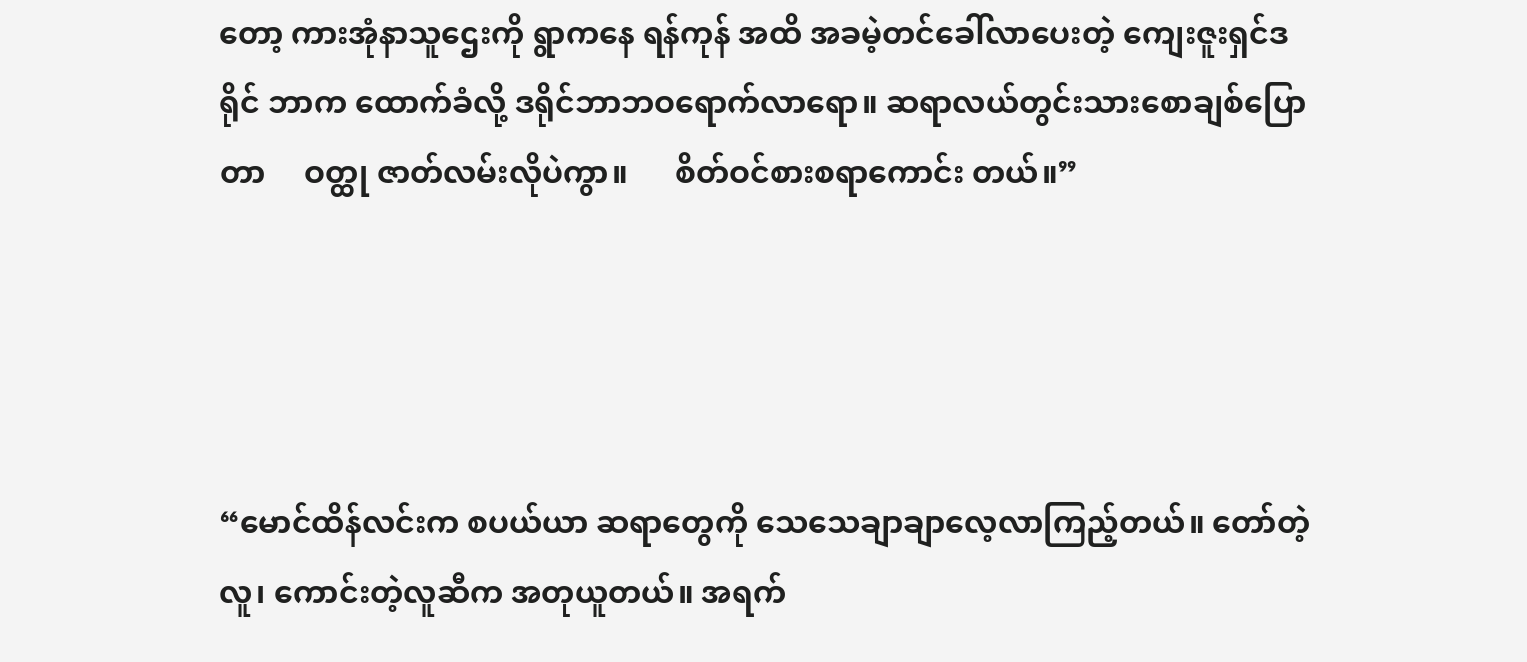တော့ ကားအုံနာသူဌေးကို ရွာကနေ ရန်ကုန် အထိ အခမဲ့တင်ခေါ်လာပေးတဲ့ ကျေးဇူးရှင်ဒရိုင် ဘာက ထောက်ခံလို့ ဒရိုင်ဘာဘဝရောက်လာရော။ ဆရာလယ်တွင်းသားစောချစ်ပြောတာ     ဝတ္ထု ဇာတ်လမ်းလိုပဲကွာ။      စိတ်ဝင်စားစရာကောင်း တယ်။”




“မောင်ထိန်လင်းက စပယ်ယာ ဆရာတွေကို သေသေချာချာလေ့လာကြည့်တယ်။ တော်တဲ့လူ၊ ကောင်းတဲ့လူဆီက အတုယူတယ်။ အရက်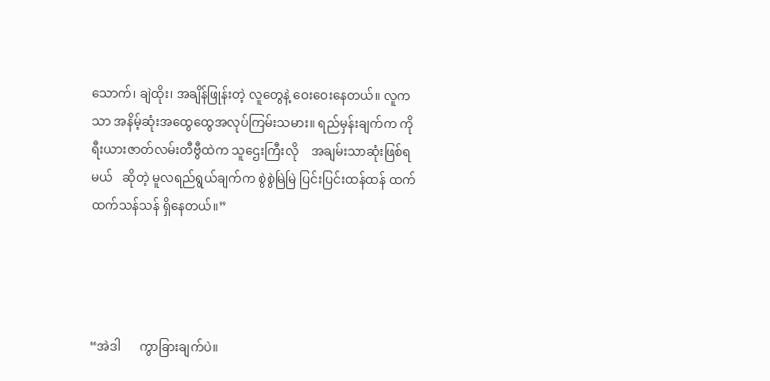သောက်၊ ချဲထိုး၊ အချိန်ဖြုန်းတဲ့ လူတွေနဲ့ ဝေးဝေးနေတယ်။ လူကသာ အနိမ့်ဆုံးအထွေထွေအလုပ်ကြမ်းသမား။ ရည်မှန်းချက်က ကိုရီးယားဇာတ်လမ်းတီဗွီထဲက သူဌေးကြီးလို    အချမ်းသာဆုံးဖြစ်ရမယ်   ဆိုတဲ့ မူလရည်ရွယ်ချက်က စွဲစွဲမြဲမြဲ ပြင်းပြင်းထန်ထန် ထက်ထက်သန်သန် ရှိနေတယ်။”




“အဲဒါ      ကွာခြားချက်ပဲ။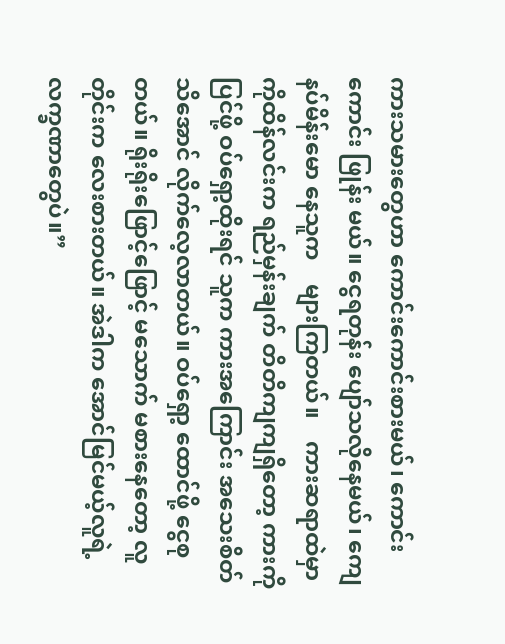ကားသမားတွေဟာ ကောင်းကောင်းစားမယ်၊ ကောင်းကောင်း ဖြုန်း မယ်။ ငွေရတုန်း ပျော်သလိုနေမယ်၊ ကျေနပ်မိန်းမော နေသူက    များကြတယ်။    ကားဆရာထဲမှာ ကိုထိန်လင်းက ရည်မှန်းချက် တိတိကျကျရှိတော့ ကားကိုပြင်ဖို့ ဝပ်ရှော့ထိုးရင် သူက ကားအကြောင်း အသေးစိတ်သိအောင် လိုက်လေ့လာတယ်။ ဝပ်ရှော့ ထောင်ဖို့ ငွေစုတယ်။ ရိုးရိုးဖြောင့်ဖြောင့် မသောက် မစားနေတော့ လူတိုင်းက လေးစားတယ်။ အဲဒါက အောင်မြင်မယ့်လူရဲ့ လက္ခဏာတွေပဲ။”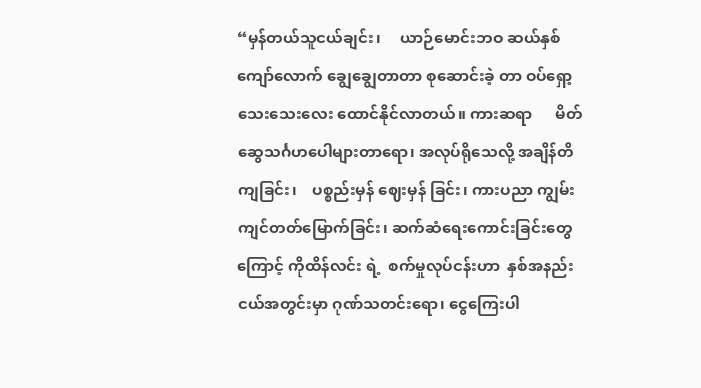“မှန်တယ်သူငယ်ချင်း၊     ယာဉ်မောင်းဘဝ ဆယ်နှစ်ကျော်လောက် ချွေချွေတာတာ စုဆောင်းခဲ့ တာ ဝပ်ရှော့သေးသေးလေး ထောင်နိုင်လာတယ်။ ကားဆရာ      မိတ်ဆွေသင်္ဂဟပေါများတာရော၊ အလုပ်ရိုသေလို့ အချိန်တိကျခြင်း၊    ပစ္စည်းမှန် ဈေးမှန် ခြင်း၊ ကားပညာ ကျွမ်းကျင်တတ်မြောက်ခြင်း၊ ဆက်ဆံရေးကောင်းခြင်းတွေကြောင့် ကိုထိန်လင်း ရဲ့  စက်မှုလုပ်ငန်းဟာ  နှစ်အနည်းငယ်အတွင်းမှာ ဂုဏ်သတင်းရော၊ ငွေကြေးပါ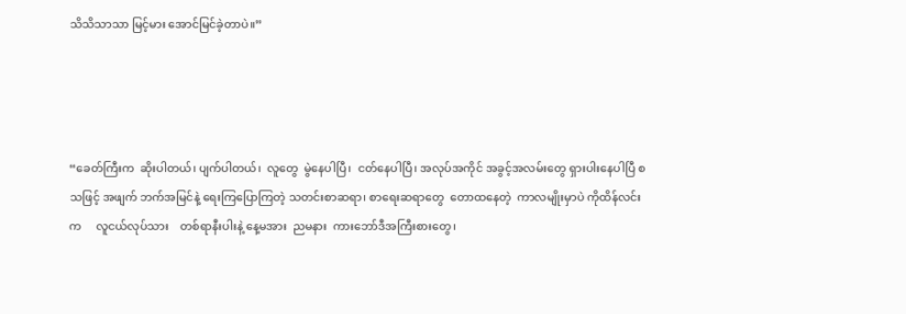သိသိသာသာ မြင့်မား အောင်မြင်ခဲ့တာပဲ။”




“ခေတ်ကြီးက  ဆိုးပါတယ်၊ ပျက်ပါတယ်၊  လူတွေ  မွဲနေပါပြီ၊  ငတ်နေပါပြီ၊ အလုပ်အကိုင် အခွင့်အလမ်းတွေ ရှားပါးနေပါပြီ စသဖြင့် အဖျက် ဘက်အမြင်နဲ့ ရေးကြပြောကြတဲ့ သတင်းစာဆရာ၊ စာရေးဆရာတွေ  တောထနေတဲ့  ကာလမျိုးမှာပဲ ကိုထိန်လင်းက     လူငယ်လုပ်သား    တစ်ရာနီးပါးနဲ့ နေ့မအား  ညမနား  ကားဘော်ဒီအကြီးစားတွေ၊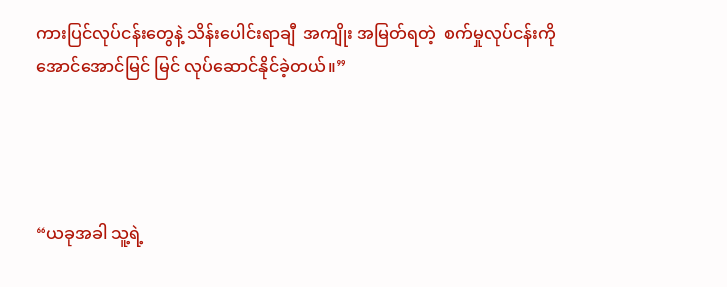ကားပြင်လုပ်ငန်းတွေနဲ့ သိန်းပေါင်းရာချီ  အကျိုး အမြတ်ရတဲ့  စက်မှုလုပ်ငန်းကို အောင်အောင်မြင် မြင် လုပ်ဆောင်နိုင်ခဲ့တယ်။”




“ယခုအခါ သူ့ရဲ့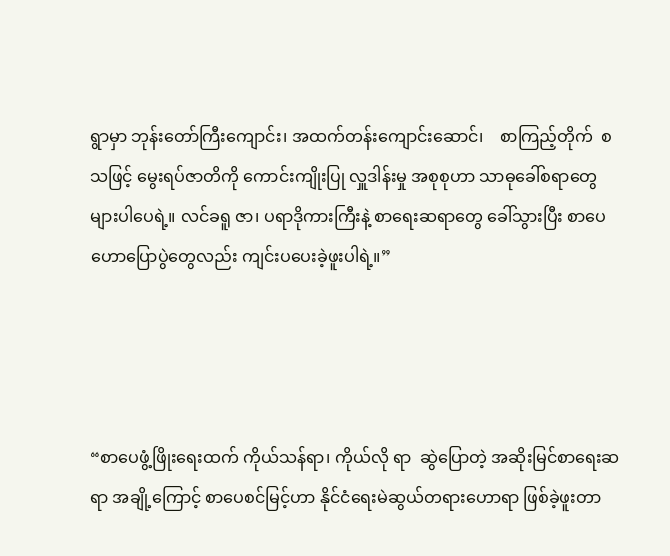ရွာမှာ ဘုန်းတော်ကြီးကျောင်း၊ အထက်တန်းကျောင်းဆောင်၊    စာကြည့်တိုက်  စသဖြင့် မွေးရပ်ဇာတိကို ကောင်းကျိုးပြု လှူဒါန်းမှု အစုစုဟာ သာဓုခေါ်စရာတွေ များပါပေရဲ့။ လင်ခရူ ဇာ၊ ပရာဒိုကားကြီးနဲ့ စာရေးဆရာတွေ ခေါ်သွားပြီး စာပေဟောပြောပွဲတွေလည်း ကျင်းပပေးခဲ့ဖူးပါရဲ့။”




“စာပေဖွံ့ဖြိုးရေးထက် ကိုယ်သန်ရာ၊ ကိုယ်လို ရာ  ဆွဲပြောတဲ့ အဆိုးမြင်စာရေးဆရာ အချို့ကြောင့် စာပေစင်မြင့်ဟာ နိုင်ငံရေးမဲဆွယ်တရားဟောရာ ဖြစ်ခဲ့ဖူးတာ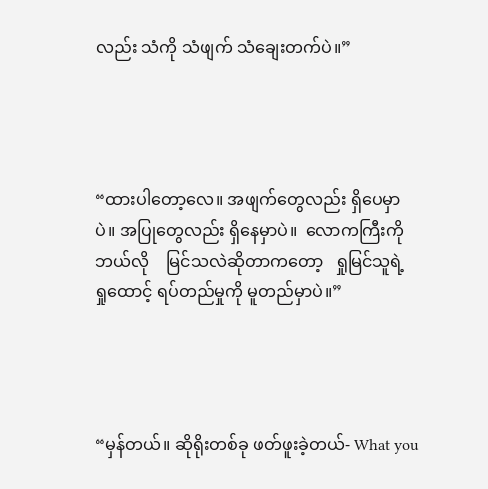လည်း သံကို သံဖျက် သံချေးတက်ပဲ။”




“ထားပါတော့လေ။ အဖျက်တွေလည်း ရှိပေမှာ ပဲ။ အပြုတွေလည်း ရှိနေမှာပဲ။  လောကကြီးကို ဘယ်လို    မြင်သလဲဆိုတာကတော့   ရှုမြင်သူရဲ့  ရှုထောင့် ရပ်တည်မှုကို မူတည်မှာပဲ။”




“မှန်တယ်။ ဆိုရိုးတစ်ခု ဖတ်ဖူးခဲ့တယ်- What you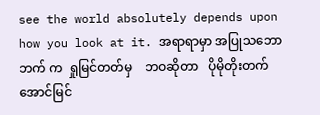see the world absolutely depends upon how you look at it. အရာရာမှာ အပြုသဘောဘက် က  ရှုမြင်တတ်မှ    ဘဝဆိုတာ   ပိုမိုတိုးတက် အောင်မြင်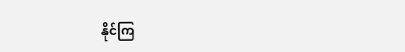နိုင်ကြ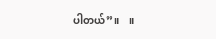ပါတယ်”။    ။